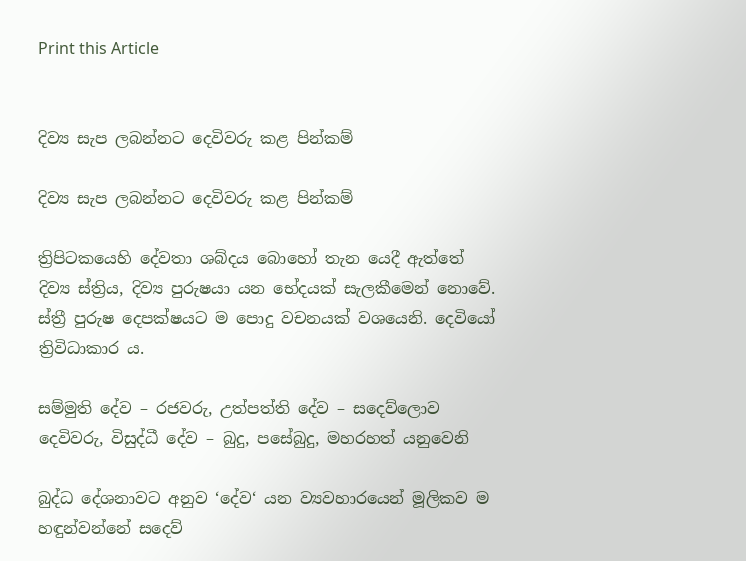Print this Article


දිව්‍ය සැප ලබන්නට දෙවිවරු කළ පින්කම්

දිව්‍ය සැප ලබන්නට දෙවිවරු කළ පින්කම්

ත්‍රිපිටකයෙහි දේවතා ශබ්දය බොහෝ තැන යෙදී ඇත්තේ දිව්‍ය ස්ත්‍රිය, දිව්‍ය පුරුෂයා යන භේදයක් සැලකීමෙන් නොවේ. ස්ත්‍රී පුරුෂ දෙපක්ෂයට ම පොදු වචනයක් වශයෙනි. දෙවියෝ ත්‍රිවිධාකාර ය.

සම්මුති දේව – රජවරු, උත්පත්ති දේව – සදෙව්ලොව දෙවිවරු, විසුද්ධී දේව – බුදු, පසේබුදු, මහරහත් යනුවෙනි

බුද්ධ දේශනාවට අනුව ‘දේව‘ යන ව්‍යවහාරයෙන් මූලිකව ම හඳුන්වන්නේ සදෙව්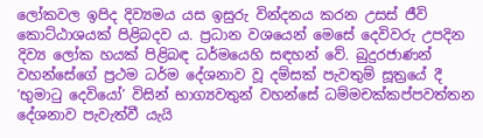ලෝකවල ඉපිද දිව්‍යමය යස ඉසුරු වින්දනය කරන උසස් ජීවි කොට්ඨාශයක් පිළිබදව ය. ප්‍රධාන වශයෙන් මෙසේ දෙවිවරු උපදින දිව්‍ය ලෝක හයක් පිළිබඳ ධර්මයෙහි සඳහන් වේ. බුදුරජාණන් වහන්සේගේ ප්‍රථම ධර්ම දේශනාව වූ දම්සක් පැවතුම් සූත්‍රයේ දී ‘භුමාටු දෙවියෝ’ විසින් භාග්‍යවතුන් වහන්සේ ධම්මචක්කප්පවත්තන දේශනාව පැවැත්වී යැයි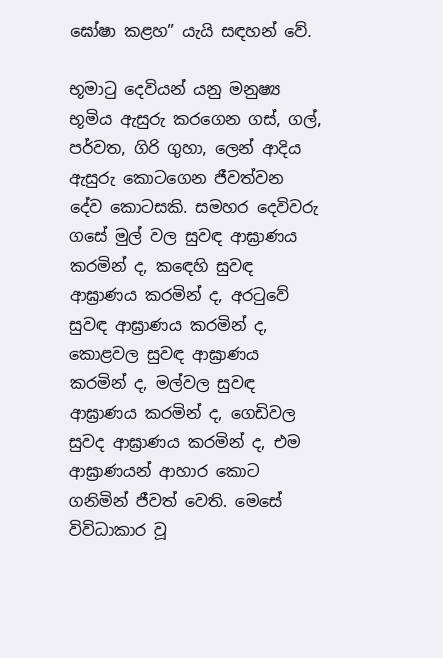ඝෝෂා කළහ” යැයි සඳහන් වේ.

භූමාටු දෙවියන් යනු මනුෂ්‍ය භූමිය ඇසුරු කරගෙන ගස්, ගල්, පර්වත, ගිරි ගුහා, ලෙන් ආදිය ඇසුරු කොටගෙන ජීවත්වන දේව කොටසකි. සමහර දෙවිවරු ගසේ මුල් වල සුවඳ ආඝ්‍රාණය කරමින් ද, කඳෙහි සුවඳ ආඝ්‍රාණය කරමින් ද, අරටුවේ සුවඳ ආඝ්‍රාණය කරමින් ද, කොළවල සුවඳ ආඝ්‍රාණය කරමින් ද, මල්වල සුවඳ ආඝ්‍රාණය කරමින් ද, ගෙඩිවල සුවද ආඝ්‍රාණය කරමින් ද, එම ආඝ්‍රාණයන් ආහාර කොට ගනිමින් ජීවත් වෙති. මෙසේ විවිධාකාර වූ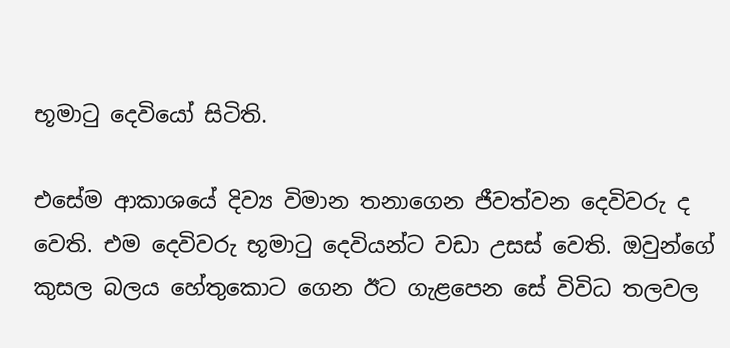භූමාටු දෙවියෝ සිටිති.

එසේම ආකාශයේ දිව්‍ය විමාන තනාගෙන ජීවත්වන දෙවිවරු ද වෙති. එම දෙවිවරු භූමාටු දෙවියන්ට වඩා උසස් වෙති. ඔවුන්ගේ කුසල බලය හේතුකොට ගෙන ඊට ගැළපෙන සේ විවිධ තලවල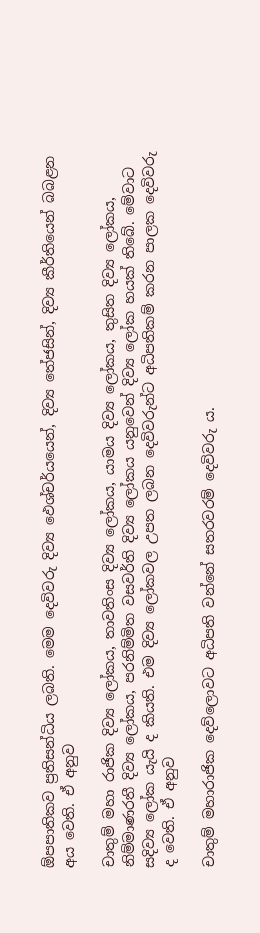ඕපපාතිකව ප්‍රතිසන්ධිය ලබති. මෙම දෙවිවරු දිව්‍ය ඵෙශ්චර්යයෙන්, දිව්‍ය තේජසින්, දිව්‍ය කීර්තියෙන් බබළන අය වෙති. ඒ අනුව

චාතුම් මහා රාජික දිව්‍ය ලෝකය, තාවතිංස දිව්‍ය ලෝකය, යාමය දිව්‍ය ලෝකය, තුසිත දිව්‍ය ලෝකය, නිම්මාණරතී දිව්‍ය ලෝකය, පරනිම්මිත වසවර්ති දිව්‍ය ලෝකය යනුවෙන් දිව්‍ය ලෝක හයක් තිබේ. මේවාට සදිව්‍ය ලෝක යැයි ද කියති. එම දිව්‍ය ලෝකවල උපත ලබන දෙවිවරුන්ට අධිපතිකම් කරන පාලක දෙවිවරු ද වෙති. ඒ අනුව

චාතුම් මහාරාජික දෙව්ලොවට අධිපති වන්නේ සතරවරම් දෙවිවරු ය.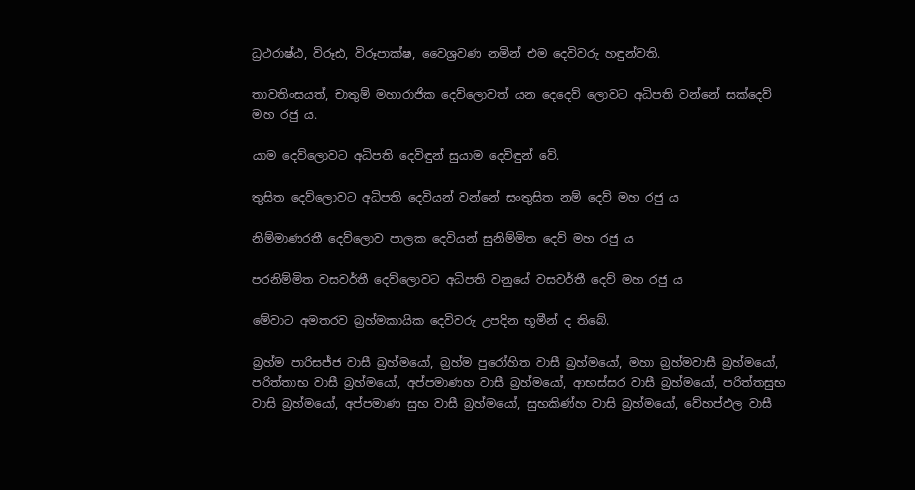ධ්‍රථරාෂ්ඨ, විරූඪ, විරූපාක්ෂ, වෛශ්‍රවණ නමින් එම දෙවිවරු හඳුන්වති.

තාවතිංසයත්, චාතුම් මහාරාජික දෙව්ලොවත් යන දෙදෙව් ලොවට අධිපති වන්නේ සක්දෙව් මහ රජු ය.

යාම දෙව්ලොවට අධිපති දෙවිඳුන් සුයාම දෙවිඳුන් වේ.

තුසිත දෙව්ලොවට අධිපති දෙවියන් වන්නේ සංතුසිත නම් දෙව් මහ රජු ය

නිම්මාණරතී දෙව්ලොව පාලක දෙවියන් සුනිම්මිත දෙව් මහ රජු ය

පරනිම්මිත වසවර්තී දෙව්ලොවට අධිපති වනුයේ වසවර්තී දෙව් මහ රජු ය

මේවාට අමතරව බ්‍රහ්මකායික දෙවිවරු උපදින භූමීන් ද තිබේ.

බ්‍රහ්ම පාරිසජ්ජ වාසී බ්‍රහ්මයෝ, බ්‍රහ්ම පුරෝහිත වාසී බ්‍රහ්මයෝ, මහා බ්‍රහ්මවාසී බ්‍රහ්මයෝ, පරිත්තාභ වාසී බ්‍රහ්මයෝ, අප්පමාණහ වාසී බ්‍රහ්මයෝ, ආභස්සර වාසී බ්‍රහ්මයෝ, පරිත්තසුභ වාසි බ්‍රහ්මයෝ, අප්පමාණ සුභ වාසී බ්‍රහ්මයෝ, සුභකිණ්හ වාසි බ්‍රහ්මයෝ, වේහප්ඵල වාසී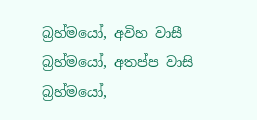බ්‍රහ්මයෝ, අවිහ වාසී බ්‍රහ්මයෝ, අතප්ප වාසි බ්‍රහ්මයෝ,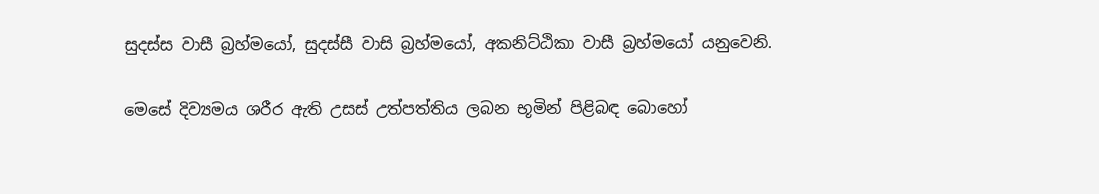සුදස්ස වාසී බ්‍රහ්මයෝ, සුදස්සී වාසි බ්‍රහ්මයෝ, අකනිට්ඨිකා වාසී බ්‍රහ්මයෝ යනුවෙනි.

මෙසේ දිව්‍යමය ශරීර ඇති උසස් උත්පත්තිය ලබන භූමින් පිළිබඳ බොහෝ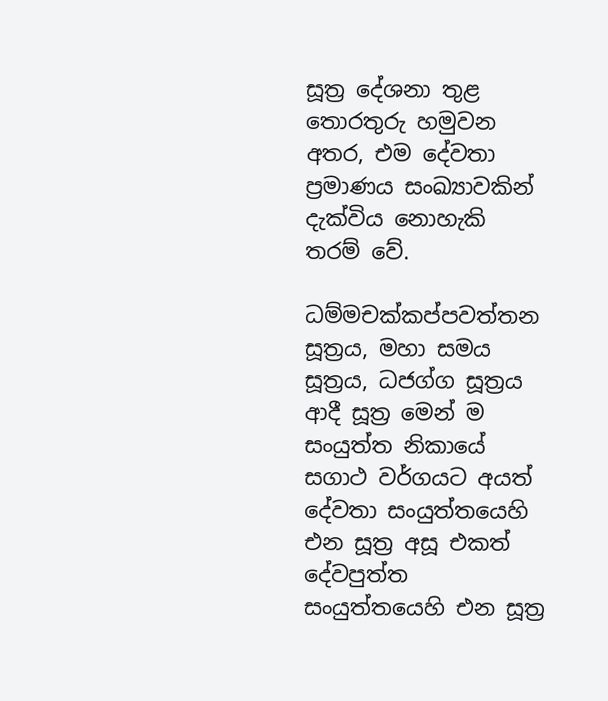සූත්‍ර දේශනා තුළ තොරතුරු හමුවන අතර, එම දේවතා ප්‍රමාණය සංඛ්‍යාවකින් දැක්විය නොහැකි තරම් වේ.

ධම්මචක්කප්පවත්තන සූත්‍රය, මහා සමය සූත්‍රය, ධජග්ග සූත්‍රය ආදී සූත්‍ර මෙන් ම සංයුත්ත නිකායේ සගාථ වර්ගයට අයත් දේවතා සංයුත්තයෙහි එන සූත්‍ර අසූ එකත් දේවපුත්ත සංයුත්තයෙහි එන සූත්‍ර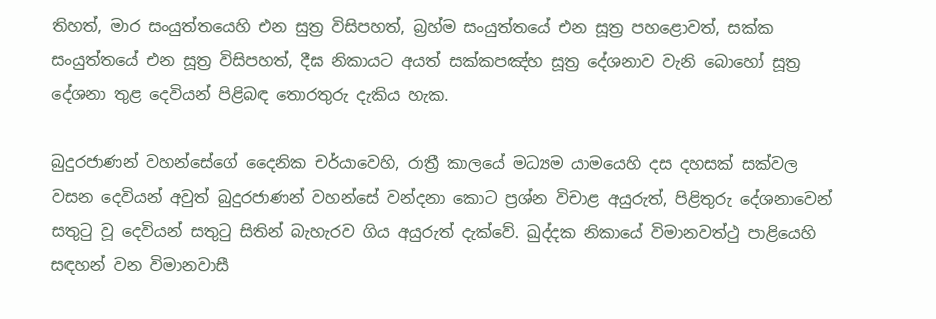තිහත්, මාර සංයුත්තයෙහි එන සුත්‍ර විසිපහත්, බ්‍රහ්ම සංයුත්තයේ එන සූත්‍ර පහළොවත්, සක්ක සංයුත්තයේ එන සූත්‍ර විසිපහත්, දීඝ නිකායට අයත් සක්කපඤ්හ සූත්‍ර දේශනාව වැනි බොහෝ සූත්‍ර දේශනා තුළ දෙවියන් පිළිබඳ තොරතුරු දැකිය හැක.

බුදුරජාණන් වහන්සේගේ දෛනික චර්යාවෙහි, රාත්‍රී කාලයේ මධ්‍යම යාමයෙහි දස දහසක් සක්වල වසන දෙවියන් අවුත් බුදුරජාණන් වහන්සේ වන්දනා කොට ප්‍රශ්න විචාළ අයුරුත්, පිළිතුරු දේශනාවෙන් සතුටු වූ දෙවියන් සතුටු සිතින් බැහැරව ගිය අයුරුත් දැක්වේ. ඛුද්දක නිකායේ විමානවත්ථු පාළියෙහි සඳහන් වන විමානවාසී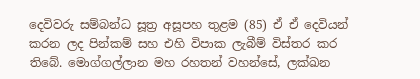දෙවිවරු සම්බන්ධ සූත්‍ර අසූපහ තුළම (85) ඒ ඒ දෙවියන් කරන ලද පින්කම් සහ එහි විපාක ලැබීම් විස්තර කර තිබේ. මොග්ගල්ලාන මහ රහතන් වහන්සේ, ලක්ඛන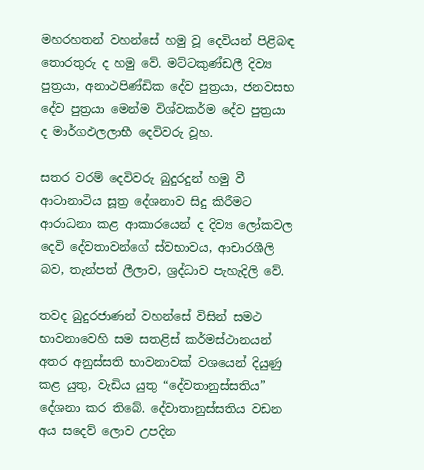මහරහතන් වහන්සේ හමු වූ දෙවියන් පිළිබඳ තොරතුරු ද හමු වේ. මට්ටකුණ්ඩලී දිව්‍ය පුත්‍රයා, අනාථපිණ්ඩික දේව පුත්‍රයා, ජනවසභ දේව පුත්‍රයා මෙන්ම විශ්වකර්ම දේව පුත්‍රයා ද මාර්ගඵලලාභී දෙවිවරු වූහ.

සතර වරම් දෙවිවරු බුදුරදුන් හමු වී ආටානාටිය සූත්‍ර දේශනාව සිදු කිරීමට ආරාධනා කළ ආකාරයෙන් ද දිව්‍ය ලෝකවල දෙවි දේවතාවන්ගේ ස්වභාවය, ආචාරශීලි බව, තැන්පත් ලීලාව, ශ්‍රද්ධාව පැහැදිලි වේ.

තවද බුදුරජාණන් වහන්සේ විසින් සමථ භාවනාවෙහි සම සතළිස් කර්මස්ථානයන් අතර අනුස්සති භාවනාවක් වශයෙන් දියුණු කළ යුතු, වැඩිය යුතු “දේවතානුස්සතිය” දේශනා කර තිබේ. දේවාතානුස්සතිය වඩන අය සදෙව් ලොව උපදින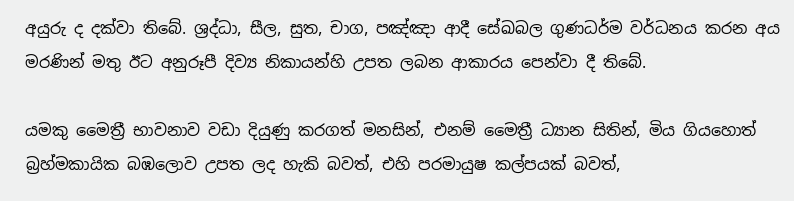අයුරු ද දක්වා තිබේ. ශ්‍රද්ධා, සීල, සුත, චාග, පඤ්ඤා ආදී සේඛබල ගුණධර්ම වර්ධනය කරන අය මරණින් මතු ඊට අනුරූපී දිව්‍ය නිකායන්හි උපත ලබන ආකාරය පෙන්වා දී තිබේ.

යමකු මෛත්‍රී භාවනාව වඩා දියුණු කරගත් මනසින්, එනම් මෛත්‍රී ධ්‍යාන සිතින්, මිය ගියහොත් බ්‍රහ්මකායික බඹලොව උපත ලද හැකි බවත්, එහි පරමායුෂ කල්පයක් බවත්,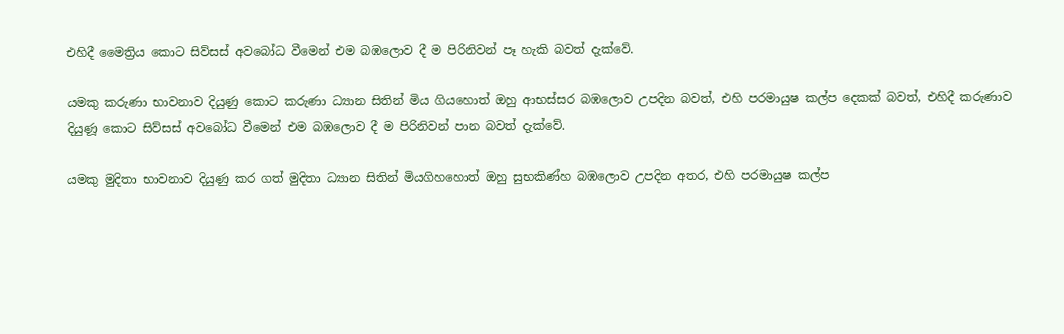එහිදී මෛත්‍රිය කොට සිව්සස් අවබෝධ වීමෙන් එම බඹලොව දී ම පිරිනිවන් පෑ හැකි බවත් දැක්වේ.

යමකු කරුණා භාවනාව දියුණු කොට කරුණා ධ්‍යාන සිතින් මිය ගියහොත් ඔහු ආභස්සර බඹලොව උපදින බවත්, එහි පරමායුෂ කල්ප දෙකක් බවත්, එහිදී කරුණාව දියුණූ කොට සිව්සස් අවබෝධ වීමෙන් එම බඹලොව දී ම පිරිනිවන් පාන බවත් දැක්වේ.

යමකු මුදිතා භාවනාව දියුණු කර ගත් මුදිතා ධ්‍යාන සිතින් මියගිහහොත් ඔහු සුභකිණ්හ බඹලොව උපදින අතර, එහි පරමායුෂ කල්ප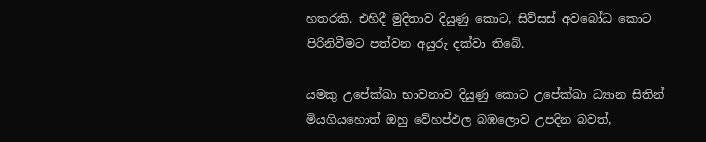හතරකි. එහිදී මුදිතාව දියුණු කොට, සිව්සස් අවබෝධ කොට පිරිනිවීමට පත්වන අයුරු දක්වා තිබේ.

යමකු උපේක්ඛා භාවනාව දියුණු කොට උපේක්ඛා ධ්‍යාන සිතින් මියගියහොත් ඔහු වේහප්ඵල බඹලොව උපදින බවත්,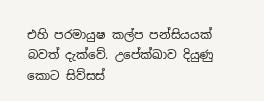එහි පරමායුෂ කල්ප පන්සියයක් බවත් දැක්වේ. උපේක්ඛාව දියුණු කොට සිව්සස්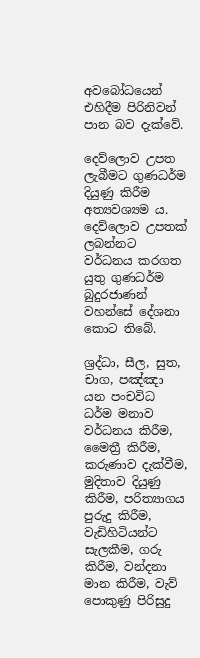අවබෝධයෙන් එහිදීම පිරිනිවන් පාන බව දැක්වේ.

දෙව්ලොව උපත ලැබීමට ගුණධර්ම දියුණු කිරීම අත්‍යවශ්‍යම ය. දෙව්ලොව උපතක් ලබන්නට වර්ධනය කරගත යුතු ගුණධර්ම බුදුරජාණන් වහන්සේ දේශනා කොට තිබේ.

ශ්‍රද්ධා, සීල, සුත, චාග, පඤ්ඤා යන පංචවිධ ධර්ම මනාව වර්ධනය කිරීම, මෛත්‍රී කිරීම, කරුණාව දැක්වීම, මුදිතාව දියුණු කිරීම, පරිත්‍යාගය පුරුදු කිරීම, වැඩිහිටියන්ට සැලකීම, ගරු කිරීම, වන්දනා මාන කිරීම, වැව් පොකුණු පිරිසුදු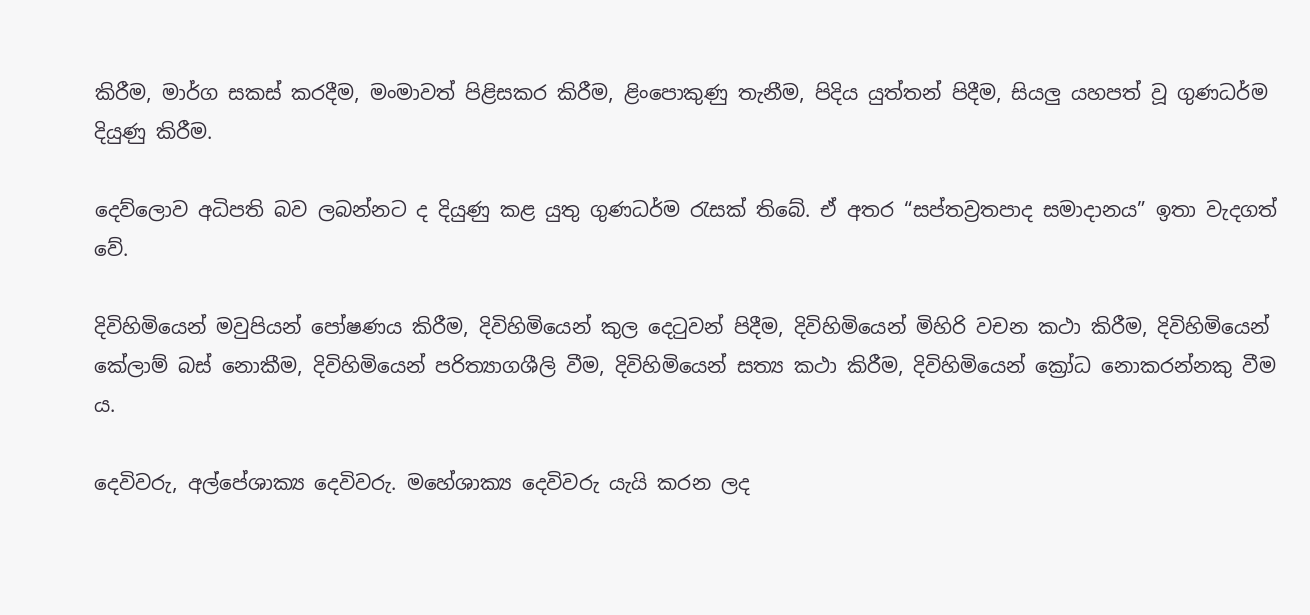කිරීම, මාර්ග සකස් කරදීම, මංමාවත් පිළිසකර කිරීම, ළිංපොකුණු තැනීම, පිදිය යුත්තන් පිදීම, සියලු යහපත් වූ ගුණධර්ම දියුණු කිරීම.

දෙව්ලොව අධිපති බව ලබන්නට ද දියුණු කළ යුතු ගුණධර්ම රැසක් තිබේ. ඒ අතර “සප්තව්‍රතපාද සමාදානය” ඉතා වැදගත් වේ.

දිවිහිමියෙන් මවුපියන් පෝෂණය කිරීම, දිවිහිමියෙන් කුල දෙටුවන් පිදීම, දිවිහිමියෙන් මිහිරි වචන කථා කිරීම, දිවිහිමියෙන් කේලාම් බස් නොකීම, දිවිහිමියෙන් පරිත්‍යාගශීලි වීම, දිවිහිමියෙන් සත්‍ය කථා කිරීම, දිවිහිමියෙන් ක්‍රෝධ නොකරන්නකු වීම ය.

දෙවිවරු, අල්පේශාක්‍ය දෙවිවරු. මහේශාක්‍ය දෙවිවරු යැයි කරන ලද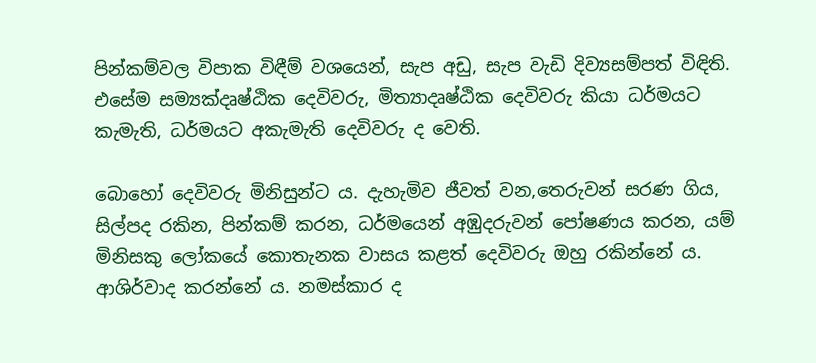පින්කම්වල විපාක විඳීම් වශයෙන්, සැප අඩු, සැප වැඩි දිව්‍යසම්පත් විඳිති. එසේම සම්‍යක්දෘෂ්ඨික දෙවිවරු, මිත්‍යාදෘෂ්ඨික දෙවිවරු කියා ධර්මයට කැමැති, ධර්මයට අකැමැති දෙවිවරු ද වෙති.

බොහෝ දෙවිවරු මිනිසුන්ට ය. දැහැමිව ජීවත් වන,තෙරුවන් සරණ ගිය, සිල්පද රකින, පින්කම් කරන, ධර්මයෙන් අඹුදරුවන් පෝෂණය කරන, යම් මිනිසකු ලෝකයේ කොතැනක වාසය කළත් දෙවිවරු ඔහු රකින්නේ ය. ආශිර්වාද කරන්නේ ය. නමස්කාර ද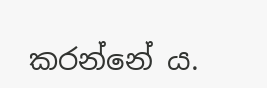කරන්නේ ය.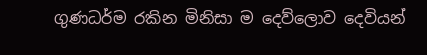ගුණධර්ම රකින මිනිසා ම දෙව්ලොව දෙවියන්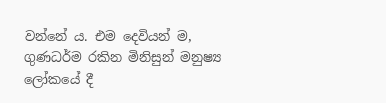වන්නේ ය. එම දෙවියන් ම, ගුණධර්ම රකින මිනිසුන් මනුෂ්‍ය ලෝකයේ දී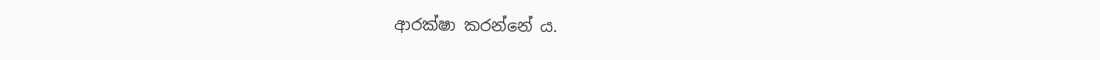ආරක්ෂා කරන්නේ ය.